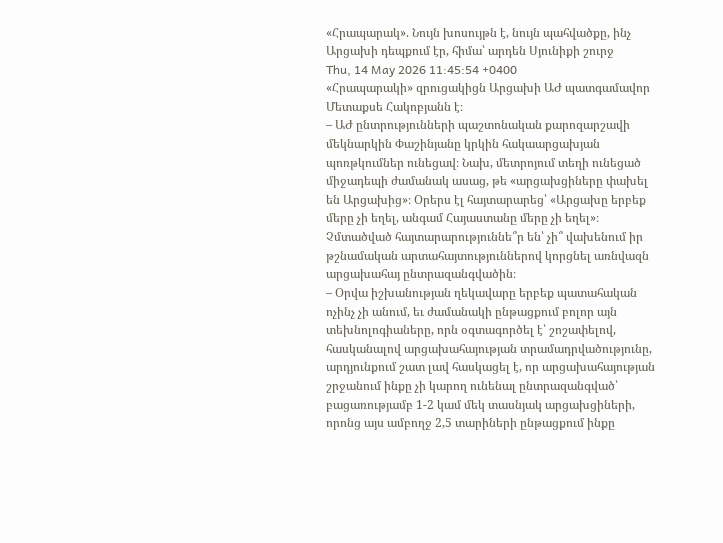«Հրապարակ». Նույն խոսույթն է, նույն պահվածքը, ինչ Արցախի դեպքում էր, հիմա՝ արդեն Սյունիքի շուրջ
Thu, 14 May 2026 11:45:54 +0400
«Հրապարակի» զրուցակիցն Արցախի ԱԺ պատգամավոր Մետաքսե Հակոբյանն է։
– ԱԺ ընտրությունների պաշտոնական քարոզարշավի մեկնարկին Փաշինյանը կրկին հակաարցախյան պոռթկումներ ունեցավ։ Նախ, մետրոյում տեղի ունեցած միջադեպի ժամանակ ասաց, թե «արցախցիները փախել են Արցախից»։ Օրերս էլ հայտարարեց՝ «Արցախը երբեք մերը չի եղել, անգամ Հայաստանը մերը չի եղել»։ Չմտածված հայտարարություննե՞ր են՝ չի՞ վախենում իր թշնամական արտահայտություններով կորցնել առնվազն արցախահայ ընտրազանգվածին։
– Օրվա իշխանության ղեկավարը երբեք պատահական ոչինչ չի անում, եւ ժամանակի ընթացքում բոլոր այն տեխնոլոգիաները, որն օգտագործել է՝ շոշափելով, հասկանալով արցախահայության տրամադրվածությունը, արդյունքում շատ լավ հասկացել է, որ արցախահայության շրջանում ինքը չի կարող ունենալ ընտրազանգված՝ բացառությամբ 1-2 կամ մեկ տասնյակ արցախցիների, որոնց այս ամբողջ 2,5 տարիների ընթացքում ինքը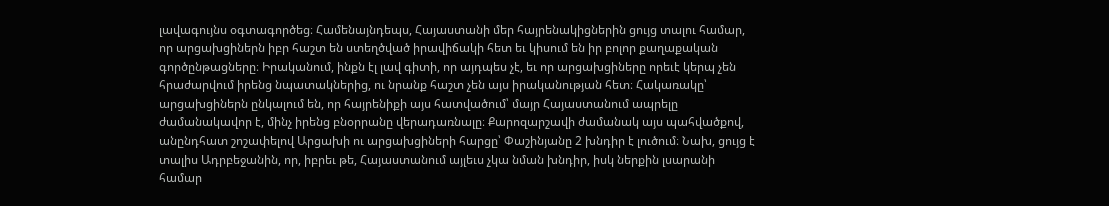լավագույնս օգտագործեց։ Համենայնդեպս, Հայաստանի մեր հայրենակիցներին ցույց տալու համար, որ արցախցիներն իբր հաշտ են ստեղծված իրավիճակի հետ եւ կիսում են իր բոլոր քաղաքական գործընթացները։ Իրականում, ինքն էլ լավ գիտի, որ այդպես չէ, եւ որ արցախցիները որեւէ կերպ չեն հրաժարվում իրենց նպատակներից, ու նրանք հաշտ չեն այս իրականության հետ։ Հակառակը՝ արցախցիներն ընկալում են, որ հայրենիքի այս հատվածում՝ մայր Հայաստանում ապրելը ժամանակավոր է, մինչ իրենց բնօրրանը վերադառնալը։ Քարոզարշավի ժամանակ այս պահվածքով, անընդհատ շոշափելով Արցախի ու արցախցիների հարցը՝ Փաշինյանը 2 խնդիր է լուծում։ Նախ, ցույց է տալիս Ադրբեջանին, որ, իբրեւ թե, Հայաստանում այլեւս չկա նման խնդիր, իսկ ներքին լսարանի համար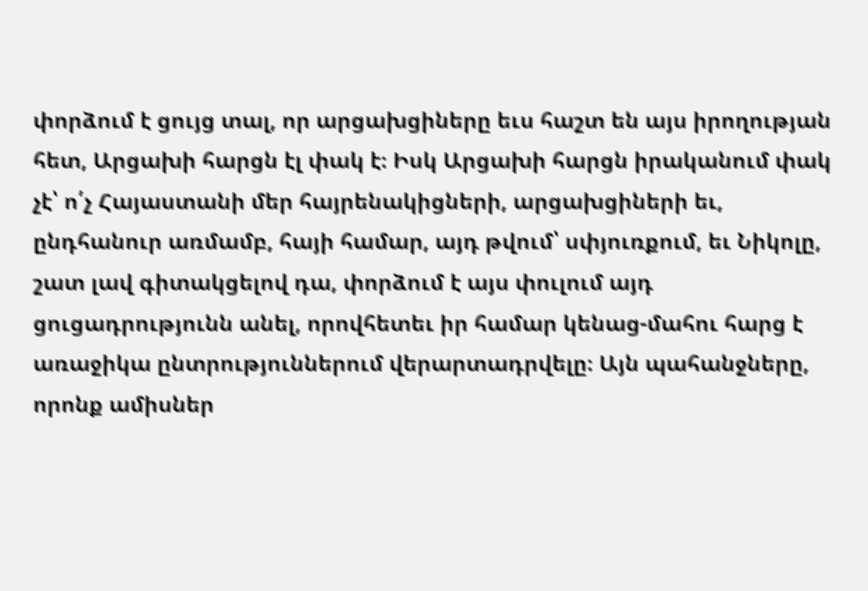փորձում է ցույց տալ, որ արցախցիները եւս հաշտ են այս իրողության հետ, Արցախի հարցն էլ փակ է։ Իսկ Արցախի հարցն իրականում փակ չէ՝ ո՛չ Հայաստանի մեր հայրենակիցների, արցախցիների եւ, ընդհանուր առմամբ, հայի համար, այդ թվում՝ սփյուռքում, եւ Նիկոլը, շատ լավ գիտակցելով դա, փորձում է այս փուլում այդ ցուցադրությունն անել, որովհետեւ իր համար կենաց-մահու հարց է առաջիկա ընտրություններում վերարտադրվելը։ Այն պահանջները, որոնք ամիսներ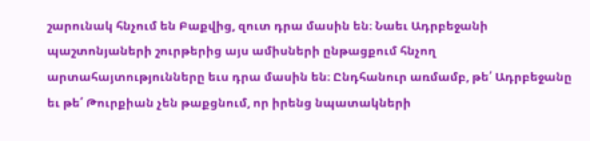շարունակ հնչում են Բաքվից, զուտ դրա մասին են։ Նաեւ Ադրբեջանի պաշտոնյաների շուրթերից այս ամիսների ընթացքում հնչող արտահայտությունները եւս դրա մասին են։ Ընդհանուր առմամբ, թե՛ Ադրբեջանը եւ թե՛ Թուրքիան չեն թաքցնում, որ իրենց նպատակների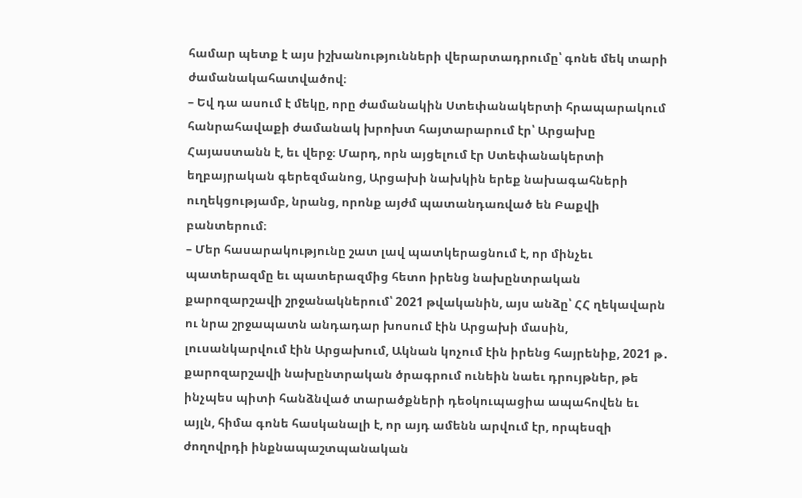համար պետք է այս իշխանությունների վերարտադրումը՝ գոնե մեկ տարի ժամանակահատվածով։
– Եվ դա ասում է մեկը, որը ժամանակին Ստեփանակերտի հրապարակում հանրահավաքի ժամանակ խրոխտ հայտարարում էր՝ Արցախը Հայաստանն է, եւ վերջ։ Մարդ, որն այցելում էր Ստեփանակերտի եղբայրական գերեզմանոց, Արցախի նախկին երեք նախագահների ուղեկցությամբ, նրանց, որոնք այժմ պատանդառված են Բաքվի բանտերում։
– Մեր հասարակությունը շատ լավ պատկերացնում է, որ մինչեւ պատերազմը եւ պատերազմից հետո իրենց նախընտրական քարոզարշավի շրջանակներում՝ 2021 թվականին, այս անձը՝ ՀՀ ղեկավարն ու նրա շրջապատն անդադար խոսում էին Արցախի մասին, լուսանկարվում էին Արցախում, Ակնան կոչում էին իրենց հայրենիք, 2021 թ․ քարոզարշավի նախընտրական ծրագրում ունեին նաեւ դրույթներ, թե ինչպես պիտի հանձնված տարածքների դեօկուպացիա ապահովեն եւ այլն, հիմա գոնե հասկանալի է, որ այդ ամենն արվում էր, որպեսզի ժողովրդի ինքնապաշտպանական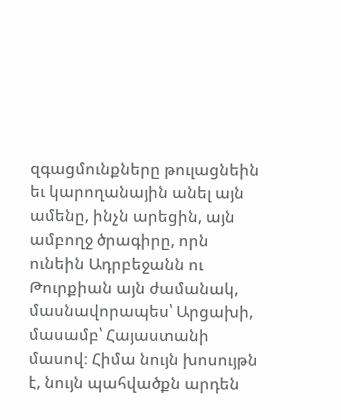զգացմունքները թուլացնեին եւ կարողանային անել այն ամենը, ինչն արեցին, այն ամբողջ ծրագիրը, որն ունեին Ադրբեջանն ու Թուրքիան այն ժամանակ, մասնավորապես՝ Արցախի, մասամբ՝ Հայաստանի մասով։ Հիմա նույն խոսույթն է, նույն պահվածքն արդեն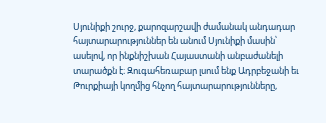Սյունիքի շուրջ, քարոզարշավի ժամանակ անդադար հայտարարություններ են անում Սյունիքի մասին՝ ասելով, որ ինքնիշխան Հայաստանի անբաժանելի տարածքն է։ Զուգահեռաբար լսում ենք Ադրբեջանի եւ Թուրքիայի կողմից հնչող հայտարարությունները,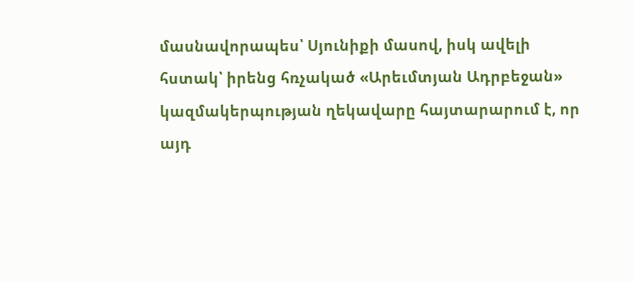մասնավորապես՝ Սյունիքի մասով, իսկ ավելի հստակ՝ իրենց հռչակած «Արեւմտյան Ադրբեջան» կազմակերպության ղեկավարը հայտարարում է, որ այդ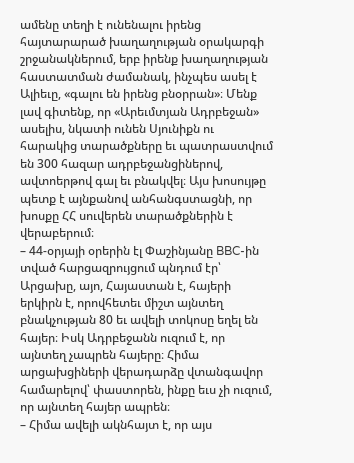ամենը տեղի է ունենալու իրենց հայտարարած խաղաղության օրակարգի շրջանակներում, երբ իրենք խաղաղության հաստատման ժամանակ, ինչպես ասել է Ալիեւը, «գալու են իրենց բնօրրան»։ Մենք լավ գիտենք, որ «Արեւմտյան Ադրբեջան» ասելիս, նկատի ունեն Սյունիքն ու հարակից տարածքները եւ պատրաստվում են 300 հազար ադրբեջանցիներով, ավտոերթով գալ եւ բնակվել։ Այս խոսույթը պետք է այնքանով անհանգստացնի, որ խոսքը ՀՀ սուվերեն տարածքներին է վերաբերում։
– 44-օրյայի օրերին էլ Փաշինյանը BBC-ին տված հարցազրույցում պնդում էր՝ Արցախը, այո, Հայաստան է, հայերի երկիրն է, որովհետեւ միշտ այնտեղ բնակչության 80 եւ ավելի տոկոսը եղել են հայեր։ Իսկ Ադրբեջանն ուզում է, որ այնտեղ չապրեն հայերը։ Հիմա արցախցիների վերադարձը վտանգավոր համարելով՝ փաստորեն, ինքը եւս չի ուզում, որ այնտեղ հայեր ապրեն։
– Հիմա ավելի ակնհայտ է, որ այս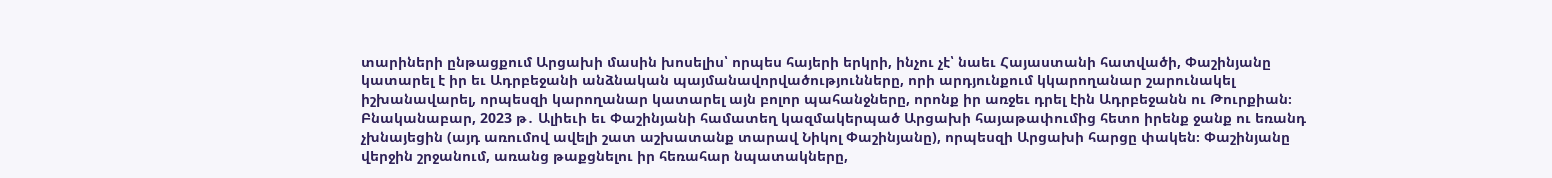տարիների ընթացքում Արցախի մասին խոսելիս՝ որպես հայերի երկրի, ինչու չէ՝ նաեւ Հայաստանի հատվածի, Փաշինյանը կատարել է իր եւ Ադրբեջանի անձնական պայմանավորվածությունները, որի արդյունքում կկարողանար շարունակել իշխանավարել, որպեսզի կարողանար կատարել այն բոլոր պահանջները, որոնք իր առջեւ դրել էին Ադրբեջանն ու Թուրքիան։ Բնականաբար, 2023 թ․ Ալիեւի եւ Փաշինյանի համատեղ կազմակերպած Արցախի հայաթափումից հետո իրենք ջանք ու եռանդ չխնայեցին (այդ առումով ավելի շատ աշխատանք տարավ Նիկոլ Փաշինյանը), որպեսզի Արցախի հարցը փակեն։ Փաշինյանը վերջին շրջանում, առանց թաքցնելու իր հեռահար նպատակները,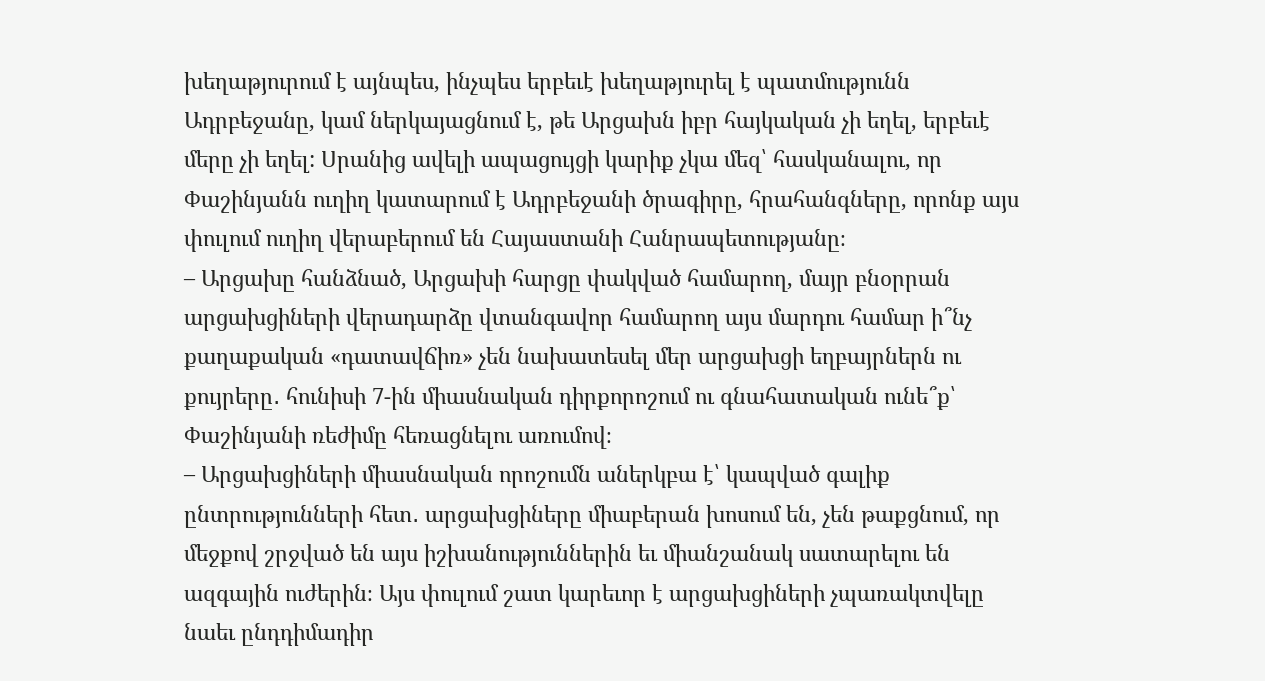խեղաթյուրում է այնպես, ինչպես երբեւէ խեղաթյուրել է պատմությունն Ադրբեջանը, կամ ներկայացնում է, թե Արցախն իբր հայկական չի եղել, երբեւէ մերը չի եղել: Սրանից ավելի ապացույցի կարիք չկա մեզ՝ հասկանալու, որ Փաշինյանն ուղիղ կատարում է Ադրբեջանի ծրագիրը, հրահանգները, որոնք այս փուլում ուղիղ վերաբերում են Հայաստանի Հանրապետությանը։
– Արցախը հանձնած, Արցախի հարցը փակված համարող, մայր բնօրրան արցախցիների վերադարձը վտանգավոր համարող այս մարդու համար ի՞նչ քաղաքական «դատավճիռ» չեն նախատեսել մեր արցախցի եղբայրներն ու քույրերը․ հունիսի 7-ին միասնական դիրքորոշում ու գնահատական ունե՞ք՝ Փաշինյանի ռեժիմը հեռացնելու առումով։
– Արցախցիների միասնական որոշումն աներկբա է՝ կապված գալիք ընտրությունների հետ․ արցախցիները միաբերան խոսում են, չեն թաքցնում, որ մեջքով շրջված են այս իշխանություններին եւ միանշանակ սատարելու են ազգային ուժերին։ Այս փուլում շատ կարեւոր է արցախցիների չպառակտվելը նաեւ ընդդիմադիր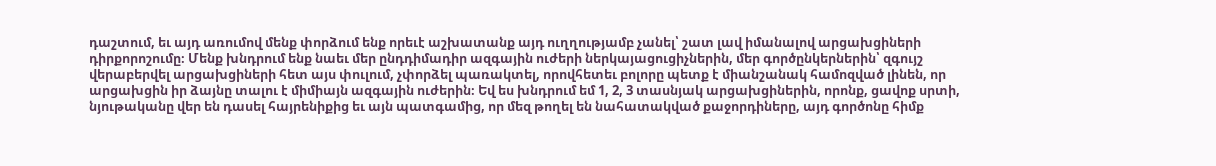դաշտում, եւ այդ առումով մենք փորձում ենք որեւէ աշխատանք այդ ուղղությամբ չանել՝ շատ լավ իմանալով արցախցիների դիրքորոշումը։ Մենք խնդրում ենք նաեւ մեր ընդդիմադիր ազգային ուժերի ներկայացուցիչներին, մեր գործընկերներին՝ զգույշ վերաբերվել արցախցիների հետ այս փուլում, չփորձել պառակտել, որովհետեւ բոլորը պետք է միանշանակ համոզված լինեն, որ արցախցին իր ձայնը տալու է միմիայն ազգային ուժերին։ Եվ ես խնդրում եմ 1, 2, 3 տասնյակ արցախցիներին, որոնք, ցավոք սրտի, նյութականը վեր են դասել հայրենիքից եւ այն պատգամից, որ մեզ թողել են նահատակված քաջորդիները, այդ գործոնը հիմք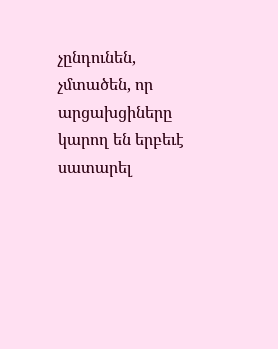չընդունեն, չմտածեն, որ արցախցիները կարող են երբեւէ սատարել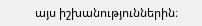այս իշխանություններին։